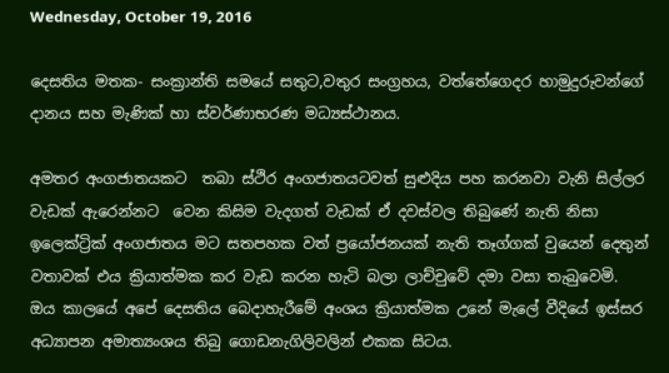Wednesday, October 19, 2016

දෙසතිය මතක- සංක්‍රාන්ති සමයේ සතුට,වතුර සංග්‍රහය, වත්තේගෙදර හාමුදුරුවන්ගේ දානය සහ මැණික් හා ස්වර්ණාභරණ මධ්‍යස්ථානය.

අමතර අංගජාතයකට  තබා ස්ථිර අංගජාතයටවත් සුළුදිය පහ කරනවා වැනි සිල්ලර වැඩක් ඇරෙන්නට  වෙන කිසිම වැදගත් වැඩක් ඒ දවස්වල තිබුණේ නැති නිසා ඉලෙක්ට්‍රික් අංගජාතය මට සතපහක වත් ප්‍රයෝජනයක් නැති තෑග්ගක් වුයෙන් දෙතුන් වතාවක් එය ක්‍රියාත්මක කර වැඩ කරන හැටි බලා ලාච්චුවේ දමා වසා තැබුවෙමි.     ඔය කාලයේ අපේ දෙසතිය බෙදාහැරීමේ අංශය ක්‍රියාත්මක උනේ මැලේ වීදියේ ඉස්සර අධ්‍යාපන අමාත්‍යංශය තිබු ගොඩනැගිලිවලින් එකක සිටය.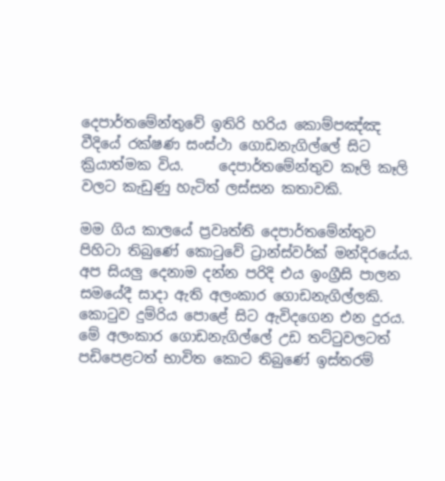දෙපාර්තමේන්තුවේ ඉතිරි හරිය කොම්පඤ්ඤ වීදියේ රක්ෂණ සංස්ථා ගොඩනැගිල්ලේ සිට ක්‍රියාත්මක විය.     දෙපාර්තමේන්තුව කෑලි කෑලි වලට කැඩුණු හැටිත් ලස්සන කතාවකි.

මම ගිය කාලයේ ප්‍රවෘත්ති දෙපාර්තමේන්තුව පිහිටා තිබුණේ කොටුවේ ට්‍රාන්ස්වර්ක් මන්දිරයේය.    අප සියලු දෙනාම දන්න පරිදි එය ඉංග්‍රීසි පාලන සමයේදී සාදා ඇති අලංකාර ගොඩනැගිල්ලකි.   කොටුව දුම්රිය පොළේ සිට ඇවිදගෙන එන දුරය.     මේ අලංකාර ගොඩනැගිල්ලේ උඩ තට්ටුවලටත් පඩිපෙළටත් භාවිත කොට තිබුණේ ඉස්තරම්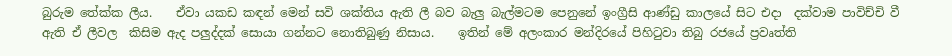බුරුම තේක්ක ලීය.    ඒවා යකඩ කඳන් මෙන් සවි ශක්තිය ඇති ලී බව බැලු බැල්මටම පෙනුනේ ඉංග්‍රීසි ආණ්ඩු කාලයේ සිට එදා  දක්වාම පාවිච්චි වී ඇති ඒ ලීවල  කිසිම ඇද පලුද්දක් සොයා ගන්නට නොතිබුණු නිසාය.    ඉතින් මේ අලංකාර මන්දිරයේ පිහිටුවා තිබු රජයේ ප්‍රවෘත්ති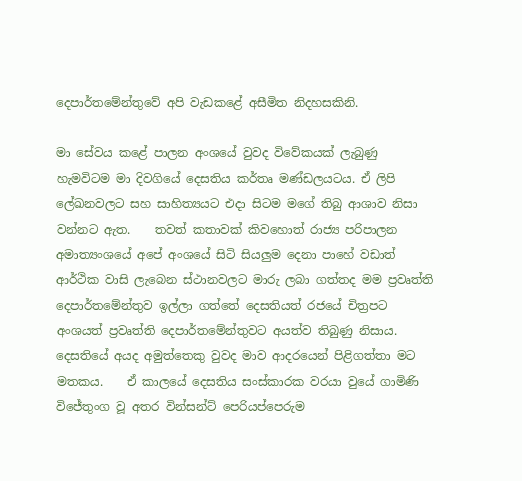දෙපාර්තමේන්තුවේ අපි වැඩකළේ අසීමිත නිදහසකිනි.

මා සේවය කළේ පාලන අංශයේ වුවද විවේකයක් ලැබුණු හැමවිටම මා දිවගියේ දෙසතිය කර්තෘ මණ්ඩලයටය. ඒ ලිපි ලේඛනවලට සහ සාහිත්‍යයට එදා සිටම මගේ තිබු ආශාව නිසා වන්නට ඇත.    තවත් කතාවක් කිවහොත් රාජ්‍ය පරිපාලන අමාත්‍යංශයේ අපේ අංශයේ සිටි සියලුම දෙනා පාහේ වඩාත් ආර්ථික වාසි ලැබෙන ස්ථානවලට මාරු ලබා ගත්තද මම ප්‍රවෘත්ති දෙපාර්තමේන්තුව ඉල්ලා ගත්තේ දෙසතියත් රජයේ චිත්‍රපට අංශයත් ප්‍රවෘත්ති දෙපාර්තමේන්තුවට අයත්ව තිබුණු නිසාය.    දෙසතියේ අයද අමුත්තෙකු වුවද මාව ආදරයෙන් පිළිගත්තා මට මතකය.    ඒ කාලයේ දෙසතිය සංස්කාරක වරයා වුයේ ගාමිණි විජේතුංග වූ අතර වින්සන්ට් පෙරියප්පෙරුම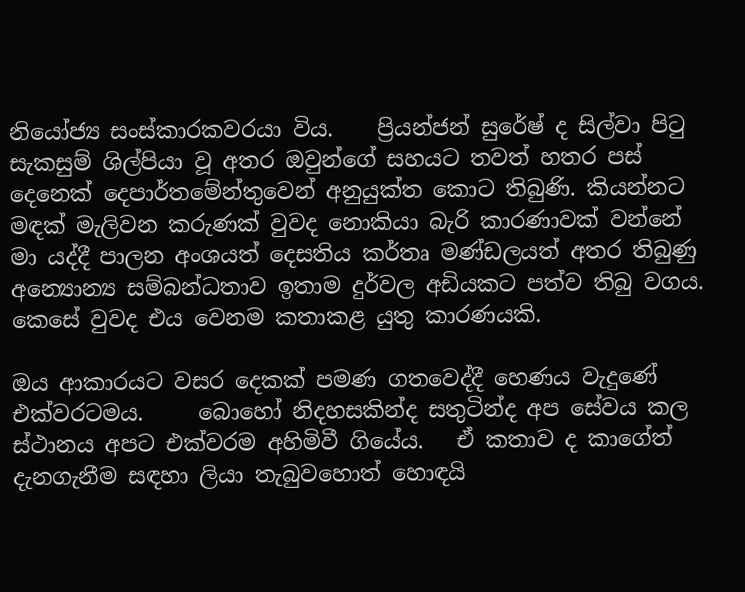නියෝජ්‍ය සංස්කාරකවරයා විය.    ප්‍රියන්ජන් සුරේෂ් ද සිල්වා පිටු සැකසුම් ශිල්පියා වූ අතර ඔවුන්ගේ සහයට තවත් හතර පස් දෙනෙක් දෙපාර්තමේන්තුවෙන් අනුයුක්ත කොට තිබුණි. කියන්නට මඳක් මැලිවන කරුණක් වුවද නොකියා බැරි කාරණාවක් වන්නේ මා යද්දී පාලන අංශයත් දෙසතිය කර්තෘ මණ්ඩලයත් අතර තිබුණු අන්‍යොන්‍ය සම්බන්ධතාව ඉතාම දුර්වල අඩියකට පත්ව තිබු වගය.    කෙසේ වුවද එය වෙනම කතාකළ යුතු කාරණයකි.

ඔය ආකාරයට වසර දෙකක් පමණ ගතවෙද්දී හෙණය වැදුණේ එක්වරටමය.     බොහෝ නිදහසකින්ද සතුටින්ද අප සේවය කල ස්ථානය අපට එක්වරම අහිමිවී ගියේය.   ඒ කතාව ද කාගේත් දැනගැනීම සඳහා ලියා තැබුවහොත් හොඳයි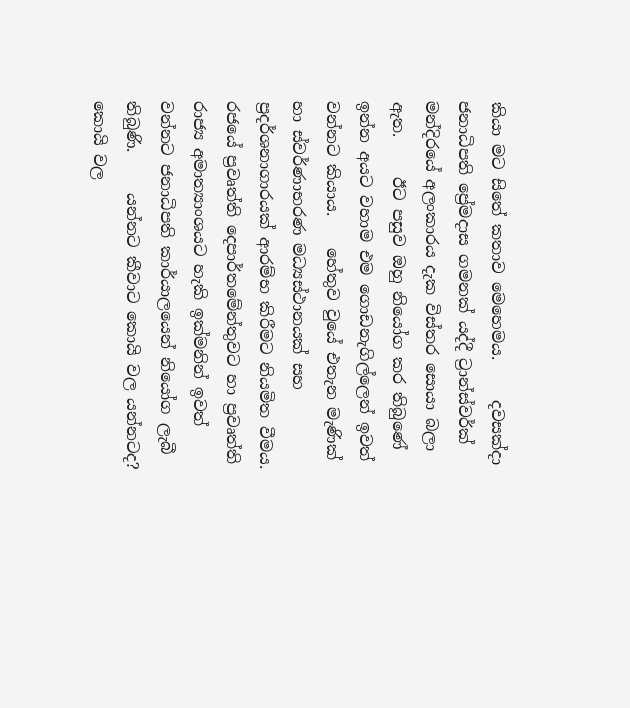කියා මට සිතේ කතාව මෙහෙමය.     දවසක්දා ජනාධිපති ප්‍රේමදාස ගමනක් යද්දී ට්‍රාන්ස්වර්ක් මන්දිරයේ අලංකාරය දැක විස්තර සොයා බලා ඇත.     ඊට පසුව ඔහු නියෝග කර තිබුණේ ඉන්න අයට වහාම එම ගොඩනැගිල්ලෙන් ඉවත් වන්නට කියාය.    හේතුව වුයේ එතැන මැණික් හා ස්වර්ණාභරණ මධ්‍යස්ථානයක් සහ ප්‍රදර්ශනාගාරයක් ආරම්භ කිරීමට නියමිත වීමය.    රජයේ ප්‍රවෘත්ති දෙපාර්තමේන්තුවට හා ප්‍රවෘත්ති රාජ්‍ය අමාත්‍යාංශයට හැකි ඉක්මනින් ඉවත් වන්නට ජනාධිපති කාර්යාලයෙන් නියෝග ලැබී තිබුණි.     යන්නට කීවාට කොයි වල යන්නටද?  කොයි වල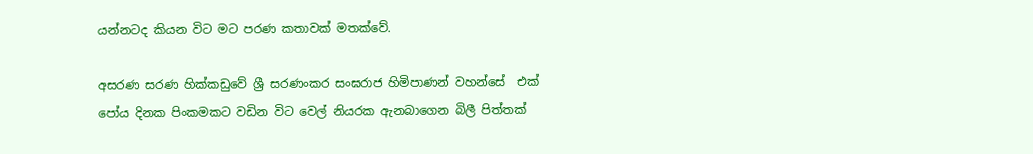යන්නටද කියන විට මට පරණ කතාවක් මතක්වේ.

අසරණ සරණ හික්කඩුවේ ශ්‍රී සරණංකර සංඝරාජ හිමිපාණන් වහන්සේ  එක් පෝය දිනක පිංකමකට වඩින විට වෙල් නියරක ඇනබාගෙන බිලී පිත්තක්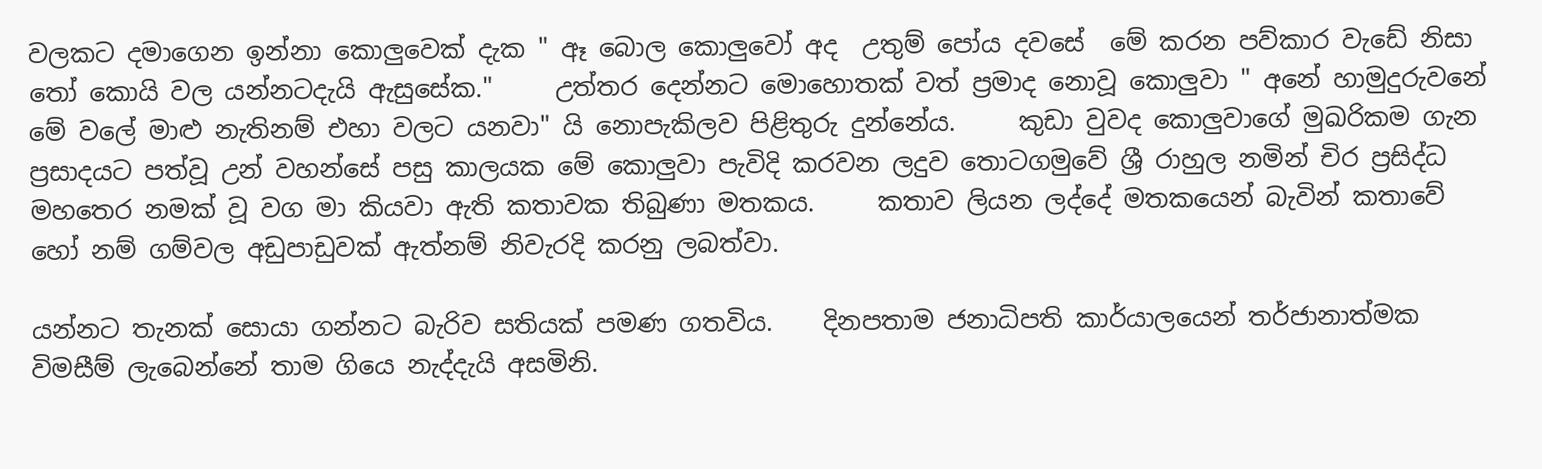වලකට දමාගෙන ඉන්නා කොලුවෙක් දැක " ඈ බොල කොලුවෝ අද  උතුම් පෝය දවසේ  මේ කරන පව්කාර වැඩේ නිසා තෝ කොයි වල යන්නටදැයි ඇසුසේක."     උත්තර දෙන්නට මොහොතක් වත් ප්‍රමාද නොවූ කොලුවා " අනේ හාමුදුරුවනේ මේ වලේ මාළු නැතිනම් එහා වලට යනවා" යි නොපැකිලව පිළිතුරු දුන්නේය.     කුඩා වුවද කොලුවාගේ මුඛරිකම ගැන ප්‍රසාදයට පත්වූ උන් වහන්සේ පසු කාලයක මේ කොලුවා පැවිදි කරවන ලදුව තොටගමුවේ ශ්‍රී රාහුල නමින් චිර ප්‍රසිද්ධ මහතෙර නමක් වූ වග මා කියවා ඇති කතාවක තිබුණා මතකය.     කතාව ලියන ලද්දේ මතකයෙන් බැවින් කතාවේ හෝ නම් ගම්වල අඩුපාඩුවක් ඇත්නම් නිවැරදි කරනු ලබත්වා.

යන්නට තැනක් සොයා ගන්නට බැරිව සතියක් පමණ ගතවිය.    දිනපතාම ජනාධිපති කාර්යාලයෙන් තර්ජානාත්මක විමසීම් ලැබෙන්නේ තාම ගියෙ නැද්දැයි අසමිනි.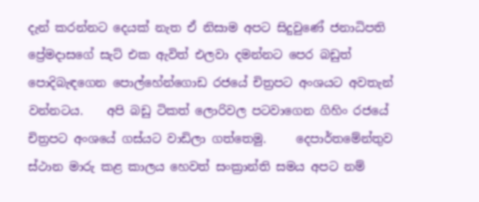දැන් කරන්නට දෙයක් නැත ඒ නිසාම අපට සිදුවුණේ ජනාධිපති ප්‍රේමදාසගේ සැට් එක ඇවිත් එලවා දමන්නට පෙර බඩුත් පොදිබැඳගෙන පොල්හේන්ගොඩ රජයේ චිත්‍රපට අංශයට අවතැන් වන්නටය.    අපි බඩු ටිකත් ලොරිවල පටවාගෙන ගිහිං රජයේ චිත්‍රපට අංශයේ ගස්යට වාඩිලා ගත්තෙමු.     දෙපාර්තමේන්තුව ස්ථාන මාරු කළ කාලය හෙවත් සංක්‍රාන්ති සමය අපට නම්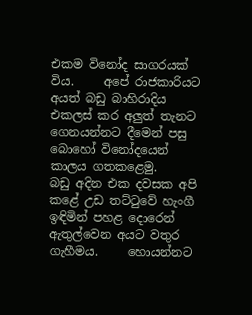එකම විනෝද සාගරයක් විය.     අපේ රාජකාරියට අයත් බඩු බාහිරාදිය එකලස් කර අලුත් තැනට ගෙනයන්නට දීමෙන් පසු බොහෝ විනෝදයෙන් කාලය ගතකළෙමු.     බඩු අදින එක දවසක අපි කළේ උඩ තට්ටුවේ හැංගී ඉඳිමින් පහළ දොරෙන් ඇතුල්වෙන අයට වතුර ගැහීමය.     හොයන්නට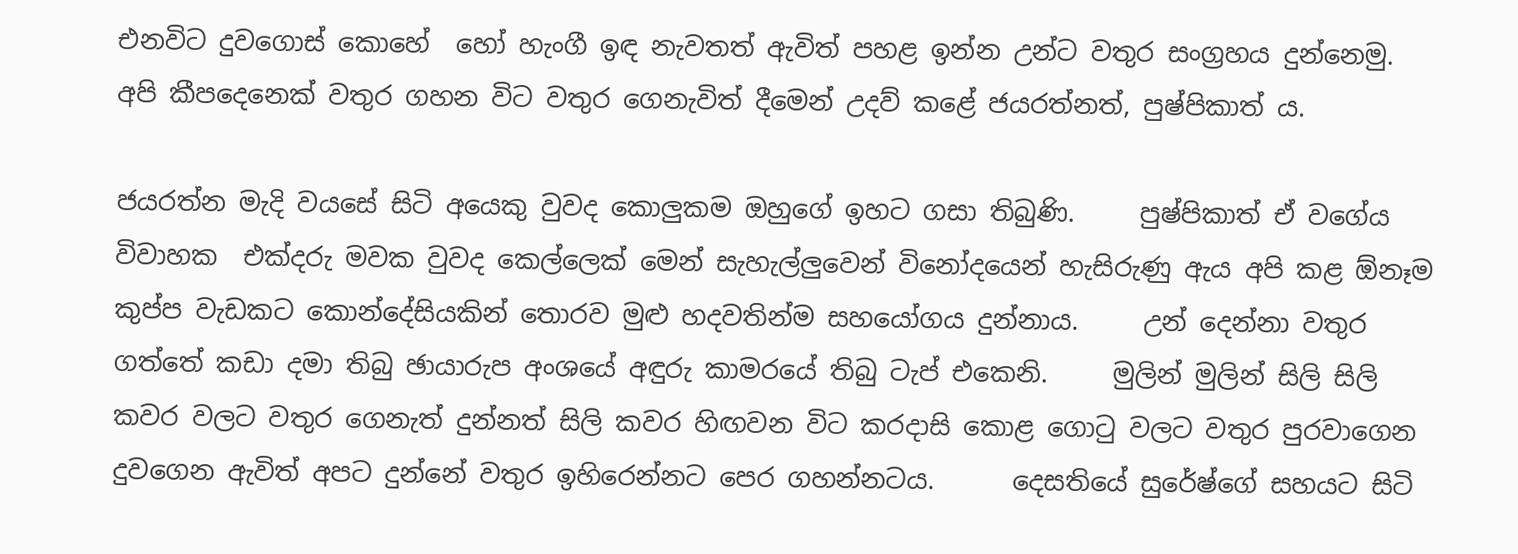එනවිට දුවගොස් කොහේ  හෝ හැංගී ඉඳ නැවතත් ඇවිත් පහළ ඉන්න උන්ට වතුර සංග්‍රහය දුන්නෙමු.      අපි කීපදෙනෙක් වතුර ගහන විට වතුර ගෙනැවිත් දීමෙන් උදව් කළේ ජයරත්නත්, පුෂ්පිකාත් ය.

ජයරත්න මැදි වයසේ සිටි අයෙකු වුවද කොලුකම ඔහුගේ ඉහට ගසා තිබුණි.     පුෂ්පිකාත් ඒ වගේය විවාහක  එක්දරු මවක වුවද කෙල්ලෙක් මෙන් සැහැල්ලුවෙන් විනෝදයෙන් හැසිරුණු ඇය අපි කළ ඕනෑම  කුප්ප වැඩකට කොන්දේසියකින් තොරව මුළු හදවතින්ම සහයෝගය දුන්නාය.     උන් දෙන්නා වතුර ගත්තේ කඩා දමා තිබු ඡායාරුප අංශයේ අඳුරු කාමරයේ තිබු ටැප් එකෙනි.     මුලින් මුලින් සිලි සිලි කවර වලට වතුර ගෙනැත් දුන්නත් සිලි කවර හිඟවන විට කරදාසි කොළ ගොටු වලට වතුර පුරවාගෙන  දුවගෙන ඇවිත් අපට දුන්නේ වතුර ඉහිරෙන්නට පෙර ගහන්නටය.      දෙසතියේ සුරේෂ්ගේ සහයට සිටි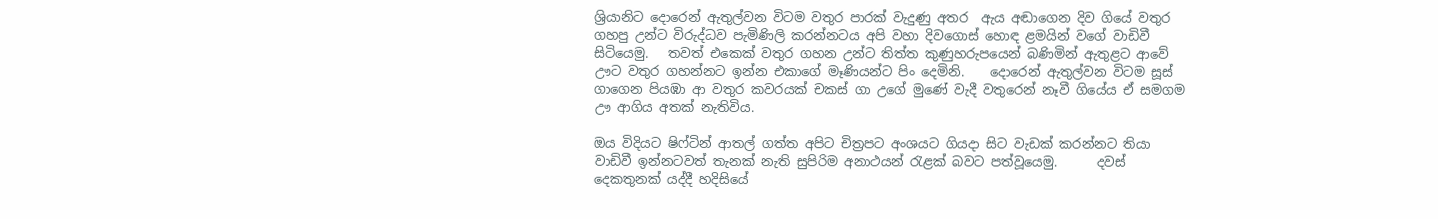ශ්‍රියානිට දොරෙන් ඇතුල්වන විටම වතුර පාරක් වැදුණු අතර  ඇය අඬාගෙන දිව ගියේ වතුර ගහපු උන්ට විරුද්ධව පැමිණිලි කරන්නටය අපි වහා දිවගොස් හොඳ ළමයින් වගේ වාඩිවී සිටියෙමු.   තවත් එකෙක් වතුර ගහන උන්ට තිත්ත කුණුහරුපයෙන් බණිමින් ඇතුළට ආවේ ඌට වතුර ගහන්නට ඉන්න එකාගේ මෑණියන්ට පිං දෙමිනි.    දොරෙන් ඇතුල්වන විටම සූස් ගාගෙන පියඹා ආ වතුර කවරයක් චකස් ගා උගේ මුණේ වැදී වතුරෙන් නෑවී ගියේය ඒ සමගම ඌ ආගිය අතක් නැතිවිය.

ඔය විදියට ෂිෆ්ටින් ආතල් ගත්ත අපිට චිත්‍රපට අංශයට ගියදා සිට වැඩක් කරන්නට තියා වාඩිවී ඉන්නටවත් තැනක් නැති සුපිරිම අනාථයන් රැළක් බවට පත්වූයෙමු.      දවස් දෙකතුනක් යද්දී හදිසියේ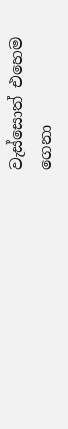වැස්සොත් එහෙම ගෙනා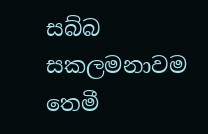සබ්බ සකලමනාවම තෙමී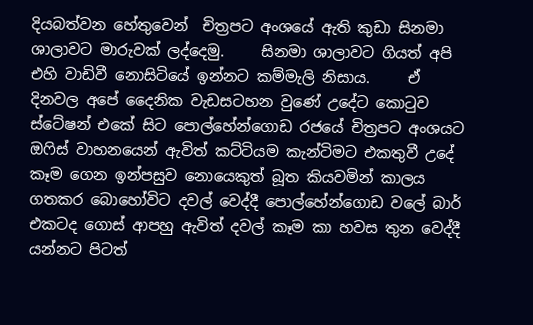දියබත්වන හේතුවෙන්  චිත්‍රපට අංශයේ ඇති කුඩා සිනමා ශාලාවට මාරුවක් ලද්දෙමු.     සිනමා ශාලාවට ගියත් අපි එහි වාඩිවී නොසිටියේ ඉන්නට කම්මැලි නිසාය.     ඒ දිනවල අපේ දෛනික වැඩසටහන වුණේ උදේට කොටුව ස්ටේෂන් එකේ සිට පොල්හේන්ගොඩ රජයේ චිත්‍රපට අංශයට ඔෆිස් වාහනයෙන් ඇවිත් කට්ටියම කැන්ටිමට එකතුවී උදේ කෑම ගෙන ඉන්පසුව නොයෙකුත් බූත කියවමින් කාලය ගතකර බොහෝවිට දවල් වෙද්දී පොල්හේන්ගොඩ වලේ බාර් එකටද ගොස් ආපහු ඇවිත් දවල් කෑම කා හවස තුන වෙද්දී යන්නට පිටත්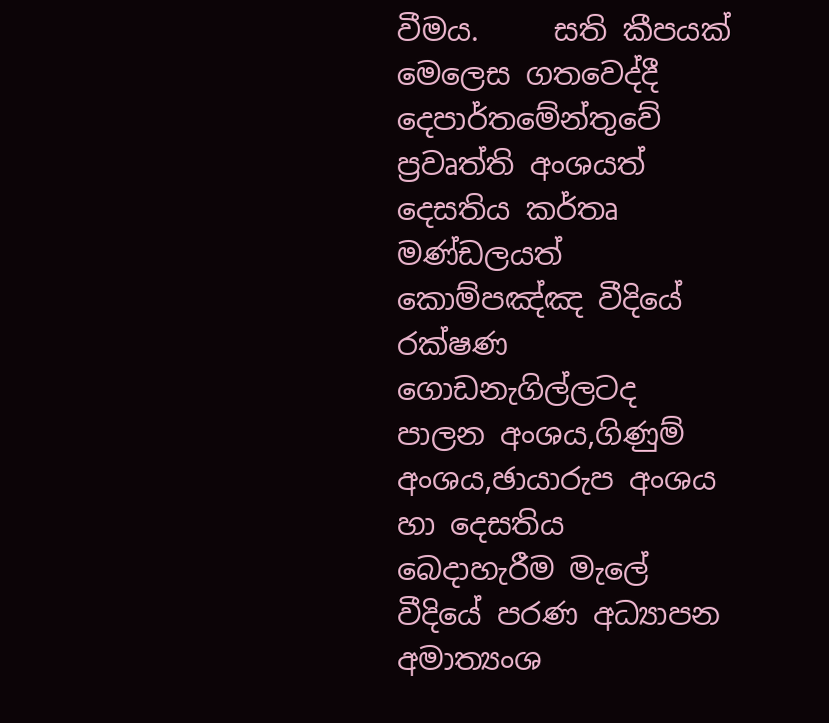වීමය.     සති කීපයක් මෙලෙස ගතවෙද්දී දෙපාර්තමේන්තුවේ ප්‍රවෘත්ති අංශයත් දෙසතිය කර්තෘ මණ්ඩලයත්  කොම්පඤ්ඤ වීදියේ රක්ෂණ ගොඩනැගිල්ලටද පාලන අංශය,ගිණුම් අංශය,ඡායාරුප අංශය හා දෙසතිය බෙදාහැරීම මැලේ වීදියේ පරණ අධ්‍යාපන අමාත්‍යංශ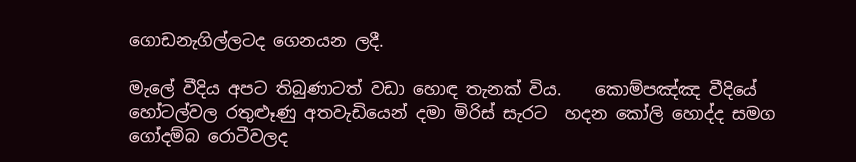ගොඩනැගිල්ලටද ගෙනයන ලදී.

මැලේ වීදිය අපට තිබුණාටත් වඩා හොඳ තැනක් විය.    කොම්පඤ්ඤ වීදියේ හෝටල්වල රතුළූණු අතවැඩියෙන් දමා මිරිස් සැරට  හදන කෝලි හොද්ද සමග ගෝදම්බ රොටීවලද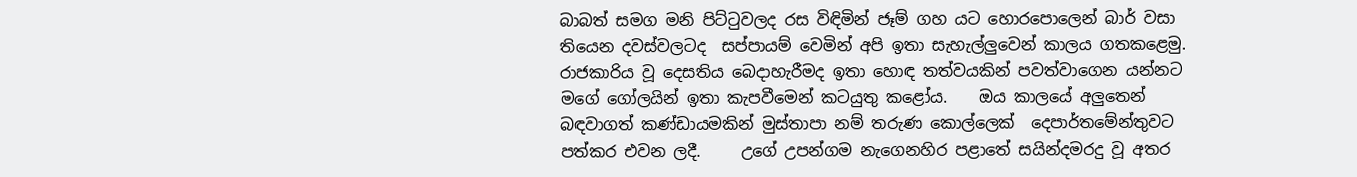බාබත් සමග මනි පිට්ටුවලද රස විඳිමින් ජෑම් ගහ යට හොරපොලෙන් බාර් වසා තියෙන දවස්වලටද  සප්පායම් වෙමින් අපි ඉතා සැහැල්ලුවෙන් කාලය ගතකළෙමු.     රාජකාරිය වූ දෙසතිය බෙදාහැරීමද ඉතා හොඳ තත්වයකින් පවත්වාගෙන යන්නට මගේ ගෝලයින් ඉතා කැපවීමෙන් කටයුතු කළෝය.    ඔය කාලයේ අලුතෙන් බඳවාගත් කණ්ඩායමකින් මුස්තාපා නම් තරුණ කොල්ලෙක්  දෙපාර්තමේන්තුවට පත්කර එවන ලදී.     උගේ උපන්ගම නැගෙනහිර පළාතේ සයින්දමරදු වූ අතර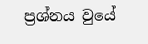ප්‍රශ්නය වුයේ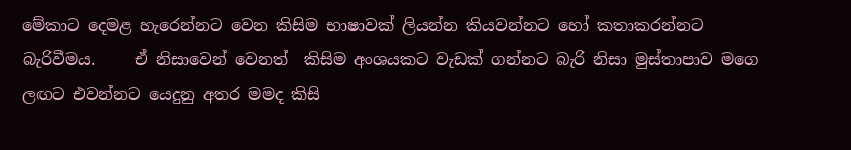මේකාට දෙමළ හැරෙන්නට වෙන කිසිම භාෂාවක් ලියන්න කියවන්නට හෝ කතාකරන්නට බැරිවීමය.     ඒ නිසාවෙන් වෙනත්  කිසිම අංශයකට වැඩක් ගන්නට බැරි නිසා මුස්තාපාව මගෙ ලඟට එවන්නට යෙදුනු අතර මමද කිසි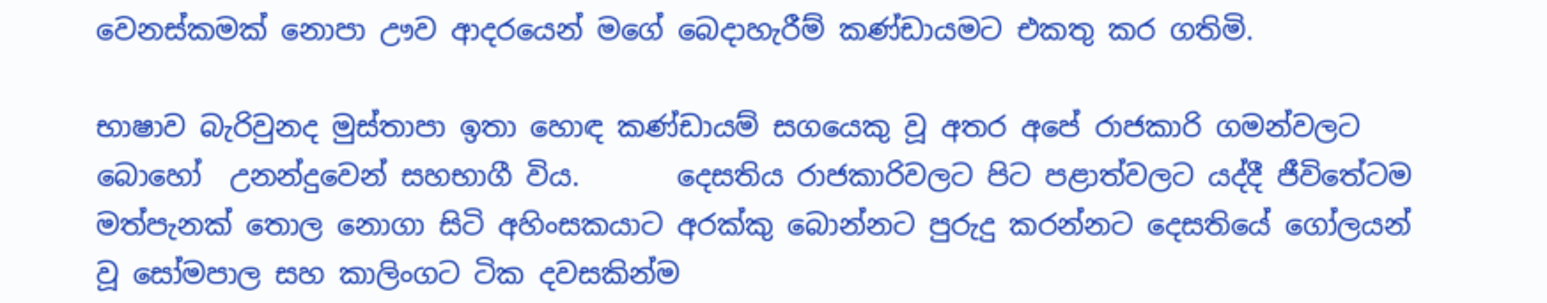වෙනස්කමක් නොපා ඌව ආදරයෙන් මගේ බෙදාහැරීම් කණ්ඩායමට එකතු කර ගතිමි.

භාෂාව බැරිවුනද මුස්තාපා ඉතා හොඳ කණ්ඩායම් සගයෙකු වූ අතර අපේ රාජකාරි ගමන්වලට බොහෝ  උනන්දුවෙන් සහභාගී විය.       දෙසතිය රාජකාරිවලට පිට පළාත්වලට යද්දී ජීවිතේටම මත්පැනක් තොල නොගා සිටි අහිංසකයාට අරක්කු බොන්නට පුරුදු කරන්නට දෙසතියේ ගෝලයන් වූ සෝමපාල සහ කාලිංගට ටික දවසකින්ම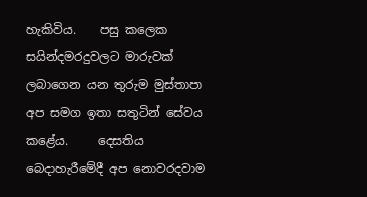හැකිවිය.    පසු කලෙක සයින්දමරදුවලට මාරුවක් ලබාගෙන යන තුරුම මුස්තාපා අප සමග ඉතා සතුටින් සේවය කළේය.     දෙසතිය බෙදාහැරීමේදී අප නොවරදවාම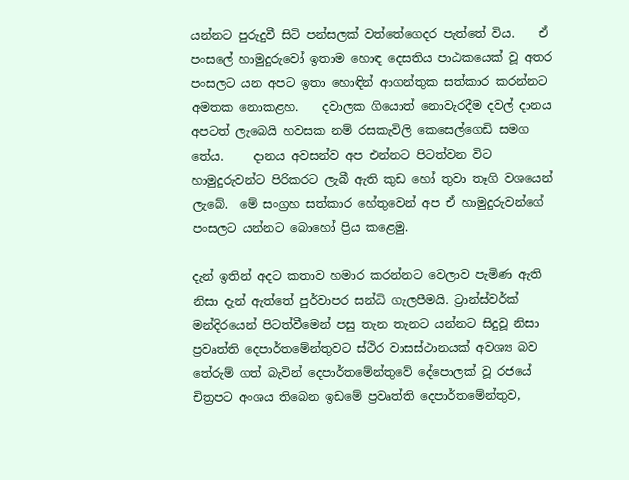යන්නට පුරුදුවී සිටි පන්සලක් වත්තේගෙදර පැත්තේ විය.    ඒ පංසලේ හාමුදුරුවෝ ඉතාම හොඳ දෙසතිය පාඨකයෙක් වූ අතර පංසලට යන අපට ඉතා හොඳින් ආගන්තුක සත්කාර කරන්නට  අමතක නොකළහ.    දවාලක ගියොත් නොවැරදීම දවල් දානය අපටත් ලැබෙයි හවසක නම් රසකැවිලි කෙසෙල්ගෙඩි සමග තේය.     දානය අවසන්ව අප එන්නට පිටත්වන විට හාමුදුරුවන්ට පිරිකරට ලැබී ඇති කුඩ හෝ තුවා තෑගි වශයෙන් ලැබේ.  මේ සංග්‍රහ සත්කාර හේතුවෙන් අප ඒ හාමුදුරුවන්ගේ පංසලට යන්නට බොහෝ ප්‍රිය කළෙමු.

දැන් ඉතින් අදට කතාව හමාර කරන්නට වෙලාව පැමිණ ඇති නිසා දැන් ඇත්තේ පුර්වාපර සන්ධි ගැලපීමයි. ට්‍රාන්ස්වර්ක් මන්දිරයෙන් පිටත්වීමෙන් පසු තැන තැනට යන්නට සිදුවූ නිසා ප්‍රවෘත්ති දෙපාර්තමේන්තුවට ස්ථිර වාසස්ථානයක් අවශ්‍ය බව තේරුම් ගත් බැවින් දෙපාර්තමේන්තුවේ දේපොලක් වූ රජයේ චිත්‍රපට අංශය තිබෙන ඉඩමේ ප්‍රවෘත්ති දෙපාර්තමේන්තුව,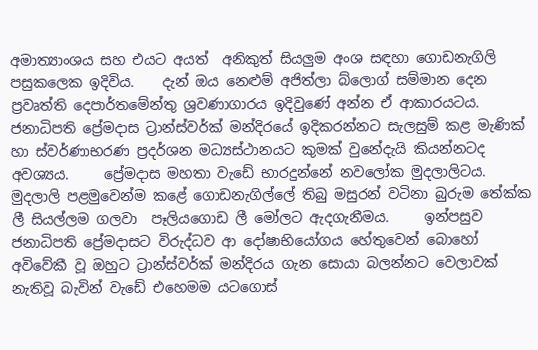අමාත්‍යාංශය සහ එයට අයත්  අනිකුත් සියලුම අංශ සඳහා ගොඩනැගිලි පසුකලෙක ඉදිවිය.    දැන් ඔය නෙළුම් අජිත්ලා බ්ලොග් සම්මාන දෙන ප්‍රවෘත්ති දෙපාර්තමේන්තු ශ්‍රවණාගාරය ඉදිවුණේ අන්න ඒ ආකාරයටය.     ජනාධිපති ප්‍රේමදාස ට්‍රාන්ස්වර්ක් මන්දිරයේ ඉදිකරන්නට සැලසුම් කළ මැණික් හා ස්වර්ණාභරණ ප්‍රදර්ශන මධ්‍යස්ථානයට කුමක් වුනේදැයි කියන්නටද අවශ්‍යය.     ප්‍රේමදාස මහතා වැඩේ භාරදුන්නේ නවලෝක මුදලාලිටය.    මුදලාලි පළමුවෙන්ම කළේ ගොඩනැගිල්ලේ තිබු මසුරන් වටිනා බුරුම තේක්ක ලී සියල්ලම ගලවා  පෑලියගොඩ ලී මෝලට ඇදගැනීමය.     ඉන්පසුව ජනාධිපති ප්‍රේමදාසට විරුද්ධව ආ දෝෂාභියෝගය හේතුවෙන් බොහෝ අවිවේකී වූ ඔහුට ට්‍රාන්ස්වර්ක් මන්දිරය ගැන සොයා බලන්නට වෙලාවක් නැතිවූ බැවින් වැඩේ එහෙමම යටගොස්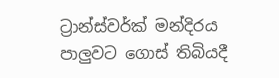ට්‍රාන්ස්වර්ක් මන්දිරය පාලුවට ගොස් තිබියදී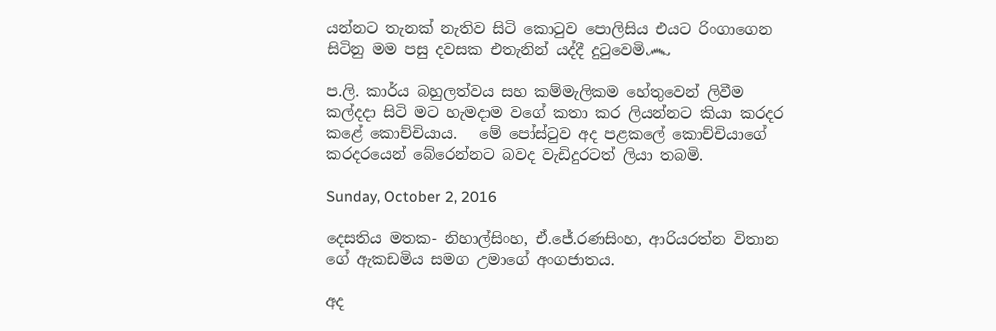යන්නට තැනක් නැතිව සිටි කොටුව පොලිසිය එයට රිංගාගෙන සිටිනු මම පසු දවසක එතැනින් යද්දී දුටුවෙමි෴

ප.ලි. කාර්ය බහුලත්වය සහ කම්මැලිකම හේතුවෙන් ලිවීම කල්දදා සිටි මට හැමදාම වගේ කතා කර ලියන්නට කියා කරදර කළේ කොච්චියාය.   මේ පෝස්ටුව අද පළකලේ කොච්චියාගේ කරදරයෙන් බේරෙන්නට බවද වැඩිදුරටත් ලියා තබමි.

Sunday, October 2, 2016

දෙසතිය මතක- නිහාල්සිංහ, ඒ.ජේ.රණසිංහ, ආරියරත්න විතාන ගේ ඇකඩමිය සමග උමාගේ අංගජාතය.

අද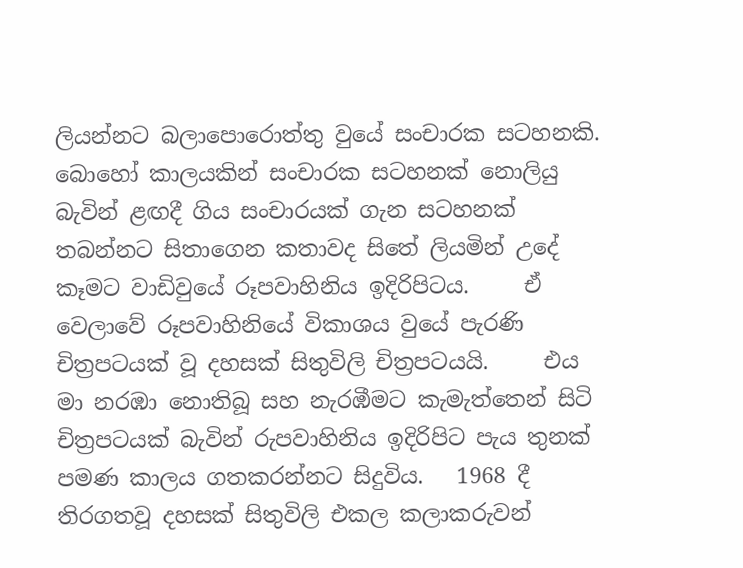ලියන්නට බලාපොරොත්තු වුයේ සංචාරක සටහනකි.   බොහෝ කාලයකින් සංචාරක සටහනක් නොලියු බැවින් ළඟදී ගිය සංචාරයක් ගැන සටහනක් තබන්නට සිතාගෙන කතාවද සිතේ ලියමින් උදේ කෑමට වාඩිවුයේ රූපවාහිනිය ඉදිරිපිටය.     ඒ වෙලාවේ රූපවාහිනියේ විකාශය වුයේ පැරණි චිත්‍රපටයක් වූ දහසක් සිතුවිලි චිත්‍රපටයයි.     එය මා නරඹා නොතිබූ සහ නැරඹීමට කැමැත්තෙන් සිටි චිත්‍රපටයක් බැවින් රුපවාහිනිය ඉදිරිපිට පැය තුනක් පමණ කාලය ගතකරන්නට සිදුවිය.   1968 දී තිරගතවූ දහසක් සිතුවිලි එකල කලාකරුවන්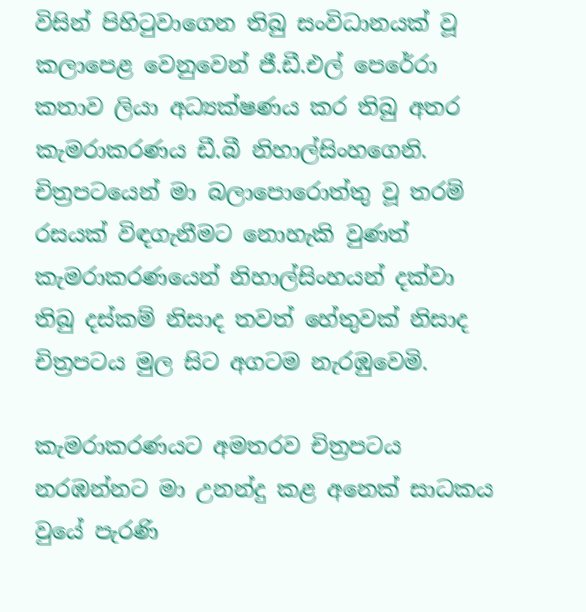විසින් පිහිටුවාගෙන තිබු සංවිධානයක් වූ කලාපෙළ වෙනුවෙන් ජී.ඩී.එල් පෙරේරා කතාව ලියා අධ්‍යක්ෂණය කර තිබු අතර කැමරාකරණය ඩී.බී නිහාල්සිංහගෙනි.   චිත්‍රපටයෙන් මා බලාපොරොත්තු වූ තරම් රසයක් විඳගැනීමට නොහැකි වුණත් කැමරාකරණයෙන් නිහාල්සිංහයන් දක්වා තිබු දස්කම් නිසාද තවත් හේතුවක් නිසාද චිත්‍රපටය මුල සිට අගටම නැරඹුවෙමි.

කැමරාකරණයට අමතරව චිත්‍රපටය නරඹන්නට මා උනන්දු කළ අනෙක් සාධකය වුයේ පැරණි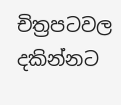චිත්‍රපටවල දකින්නට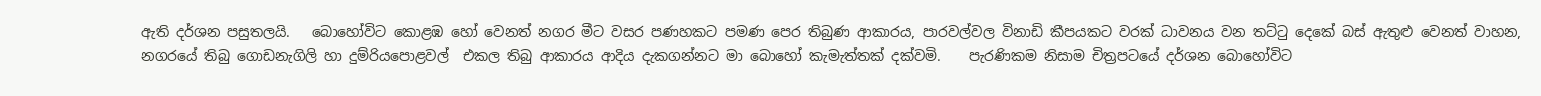ඇති දර්ශන පසුතලයි.   බොහෝවිට කොළඹ හෝ වෙනත් නගර මීට වසර පණහකට පමණ පෙර තිබුණ ආකාරය, පාරවල්වල විනාඩි කීපයකට වරක් ධාවනය වන තට්ටු දෙකේ බස් ඇතුළු වෙනත් වාහන, නගරයේ තිබු ගොඩනැගිලි හා දුම්රියපොළවල්  එකල තිබු ආකාරය ආදිය දැකගන්නට මා බොහෝ කැමැත්තක් දක්වමි.    පැරණිකම නිසාම චිත්‍රපටයේ දර්ශන බොහෝවිට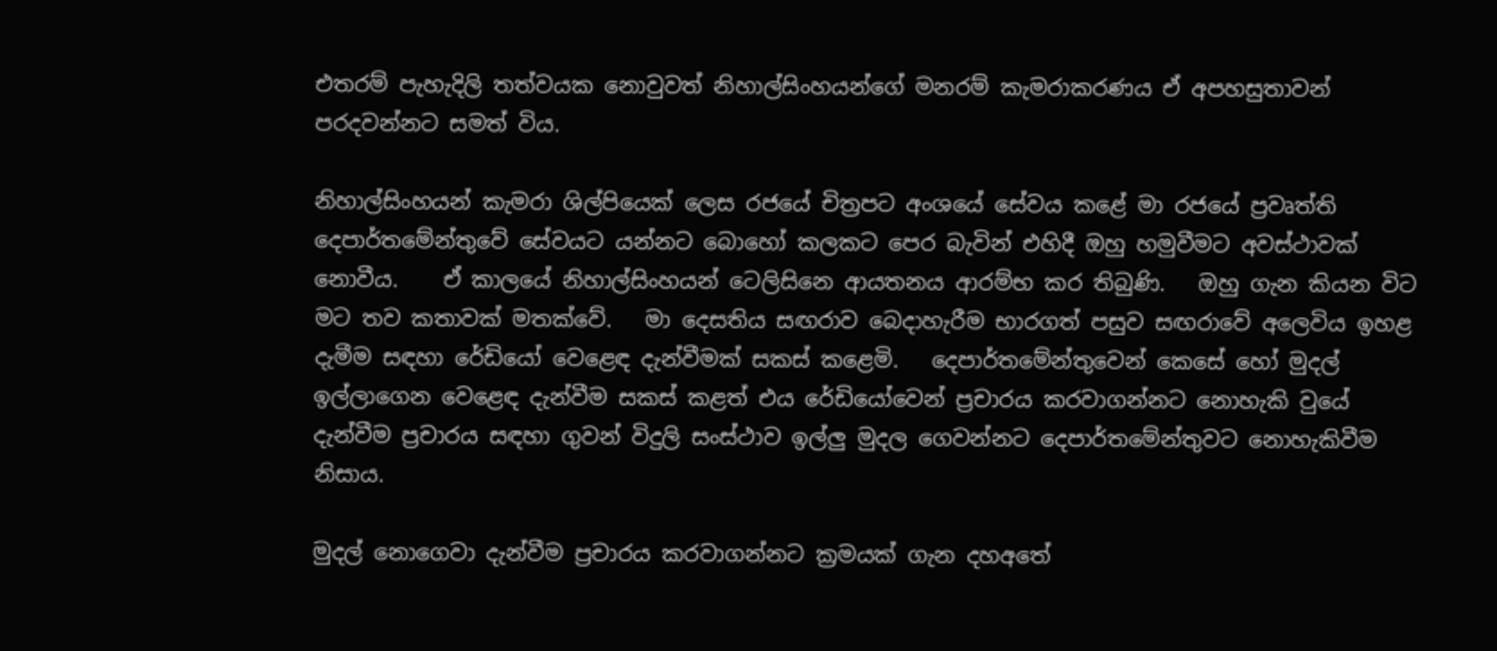එතරම් පැහැදිලි තත්වයක නොවුවත් නිහාල්සිංහයන්ගේ මනරම් කැමරාකරණය ඒ අපහසුතාවන් පරදවන්නට සමත් විය.

නිහාල්සිංහයන් කැමරා ශිල්පියෙක් ලෙස රජයේ චිත්‍රපට අංශයේ සේවය කළේ මා රජයේ ප්‍රවෘත්ති දෙපාර්තමේන්තුවේ සේවයට යන්නට බොහෝ කලකට පෙර බැවින් එහිදී ඔහු හමුවීමට අවස්ථාවක් නොවීය.    ඒ කාලයේ නිහාල්සිංහයන් ටෙලිසිනෙ ආයතනය ආරම්භ කර තිබුණි.   ඔහු ගැන කියන විට මට තව කතාවක් මතක්වේ.   මා දෙසතිය සඟරාව බෙදාහැරීම භාරගත් පසුව සඟරාවේ අලෙවිය ඉහළ දැමීම සඳහා රේඩියෝ වෙළෙඳ දැන්වීමක් සකස් කළෙමි.   දෙපාර්තමේන්තුවෙන් කෙසේ හෝ මුදල් ඉල්ලාගෙන වෙළෙඳ දැන්වීම සකස් කළත් එය රේඩියෝවෙන් ප්‍රචාරය කරවාගන්නට නොහැකි වුයේ දැන්වීම ප්‍රචාරය සඳහා ගුවන් විදුලි සංස්ථාව ඉල්ලු මුදල ගෙවන්නට දෙපාර්තමේන්තුවට නොහැකිවීම නිසාය.

මුදල් නොගෙවා දැන්වීම ප්‍රචාරය කරවාගන්නට ක්‍රමයක් ගැන දහඅතේ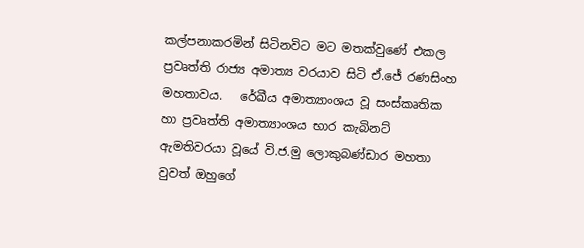කල්පනාකරමින් සිටිනවිට මට මතක්වුණේ එකල ප්‍රවෘත්ති රාජ්‍ය අමාත්‍ය වරයාව සිටි ඒ.ජේ රණසිංහ මහතාවය.   රේඛීය අමාත්‍යාංශය වූ සංස්කෘතික හා ප්‍රවෘත්ති අමාත්‍යාංශය භාර කැබිනට් ඇමතිවරයා වූයේ වි.ජ.මු ලොකුබණ්ඩාර මහතා වුවත් ඔහුගේ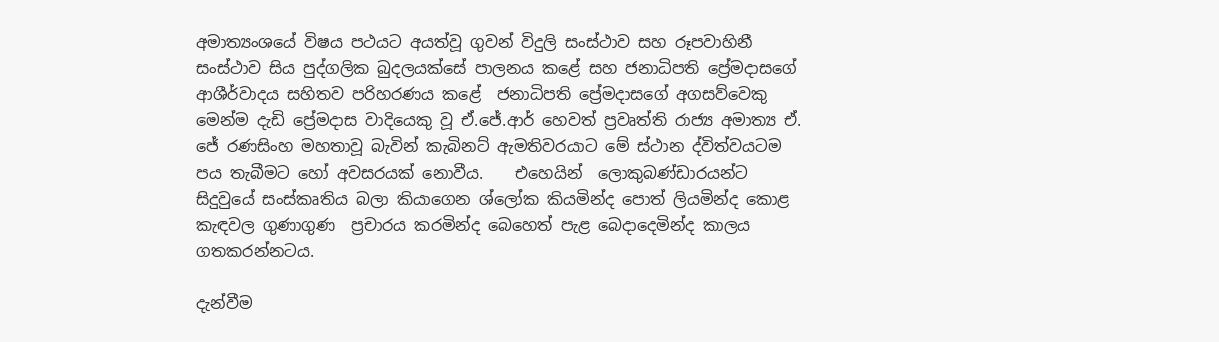අමාත්‍යංශයේ විෂය පථයට අයත්වූ ගුවන් විදුලි සංස්ථාව සහ රූපවාහිනී සංස්ථාව සිය පුද්ගලික බුදලයක්සේ පාලනය කළේ සහ ජනාධිපති ප්‍රේමදාසගේ ආශීර්වාදය සහිතව පරිහරණය කළේ  ජනාධිපති ප්‍රේමදාසගේ අගසව්වෙකු මෙන්ම දැඩි ප්‍රේමදාස වාදියෙකු වූ ඒ.ජේ.ආර් හෙවත් ප්‍රවෘත්ති රාජ්‍ය අමාත්‍ය ඒ. ජේ රණසිංහ මහතාවූ බැවින් කැබිනට් ඇමතිවරයාට මේ ස්ථාන ද්විත්වයටම පය තැබීමට හෝ අවසරයක් නොවීය.    එහෙයින්  ලොකුබණ්ඩාරයන්ට සිදුවුයේ සංස්කෘතිය බලා කියාගෙන ශ්ලෝක කියමින්ද පොත් ලියමින්ද කොළ කැඳවල ගුණාගුණ  ප්‍රචාරය කරමින්ද බෙහෙත් පැළ බෙදාදෙමින්ද කාලය ගතකරන්නටය.

දැන්වීම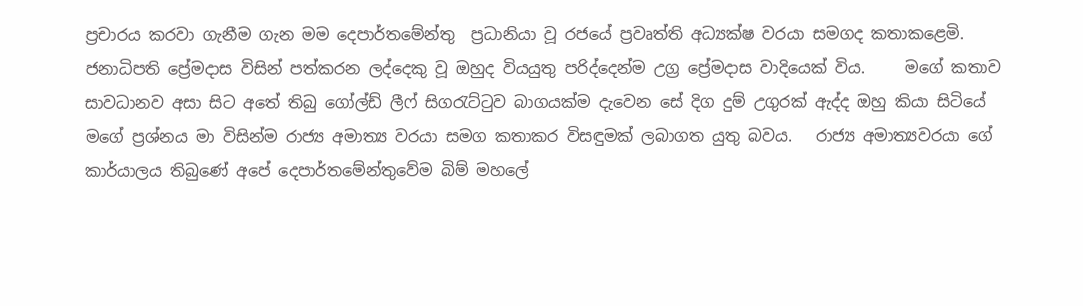ප්‍රචාරය කරවා ගැනීම ගැන මම දෙපාර්තමේන්තු  ප්‍රධානියා වූ රජයේ ප්‍රවෘත්ති අධ්‍යක්ෂ වරයා සමගද කතාකළෙමි.   ජනාධිපති ප්‍රේමදාස විසින් පත්කරන ලද්දෙකු වූ ඔහුද වියයුතු පරිද්දෙන්ම උග්‍ර ප්‍රේමදාස වාදියෙක් විය.     මගේ කතාව සාවධානව අසා සිට අතේ තිබු ගෝල්ඩ් ලීෆ් සිගරැට්ටුව බාගයක්ම දැවෙන සේ දිග දුම් උගුරක් ඇද්ද ඔහු කියා සිටියේ මගේ ප්‍රශ්නය මා විසින්ම රාජ්‍ය අමාත්‍ය වරයා සමග කතාකර විසඳුමක් ලබාගත යුතු බවය.   රාජ්‍ය අමාත්‍යවරයා ගේ කාර්යාලය තිබුණේ අපේ දෙපාර්තමේන්තුවේම බිම් මහලේ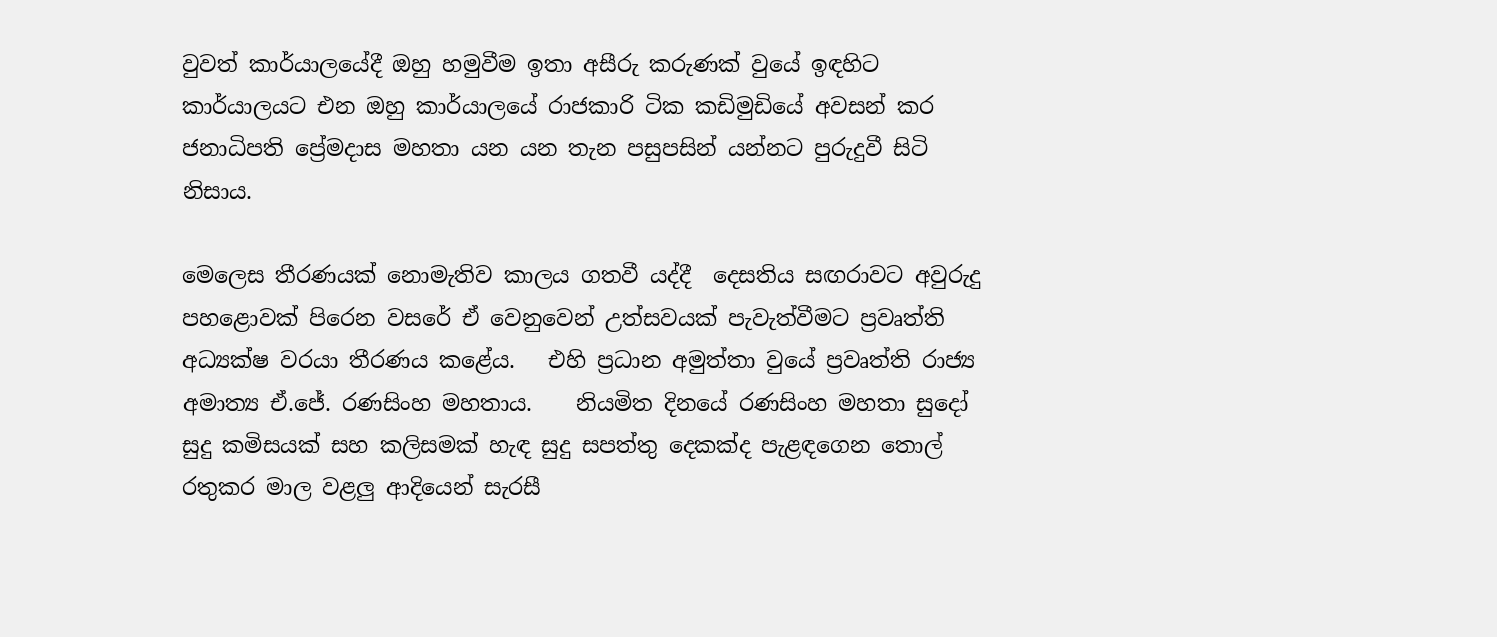වුවත් කාර්යාලයේදී ඔහු හමුවීම ඉතා අසීරු කරුණක් වුයේ ඉඳහිට කාර්යාලයට එන ඔහු කාර්යාලයේ රාජකාරි ටික කඩිමුඩියේ අවසන් කර ජනාධිපති ප්‍රේමදාස මහතා යන යන තැන පසුපසින් යන්නට පුරුදුවී සිටි නිසාය.

මෙලෙස තීරණයක් නොමැතිව කාලය ගතවී යද්දී  දෙසතිය සඟරාවට අවුරුදු පහළොවක් පිරෙන වසරේ ඒ වෙනුවෙන් උත්සවයක් පැවැත්වීමට ප්‍රවෘත්ති අධ්‍යක්ෂ වරයා තීරණය කළේය.   එහි ප්‍රධාන අමුත්තා වුයේ ප්‍රවෘත්ති රාජ්‍ය අමාත්‍ය ඒ.ජේ. රණසිංහ මහතාය.    නියමිත දිනයේ රණසිංහ මහතා සුදෝ සුදු කමිසයක් සහ කලිසමක් හැඳ සුදු සපත්තු දෙකක්ද පැළඳගෙන තොල් රතුකර මාල වළලු ආදියෙන් සැරසී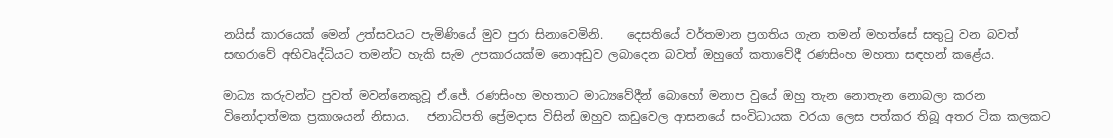නයිස් කාරයෙක් මෙන් උත්සවයට පැමිණියේ මුව පුරා සිනාවෙමිනි.    දෙසතියේ වර්තමාන ප්‍රගතිය ගැන තමන් මහත්සේ සතුටු වන බවත් සඟරාවේ අභිවෘද්ධියට තමන්ට හැකි සැම උපකාරයක්ම නොඅඩුව ලබාදෙන බවත් ඔහුගේ කතාවේදී රණසිංහ මහතා සඳහන් කළේය.

මාධ්‍ය කරුවන්ට පුවත් මවන්නෙකුවූ ඒ.ජේ. රණසිංහ මහතාට මාධ්‍යවේදීන් බොහෝ මනාප වුයේ ඔහු තැන නොතැන නොබලා කරන විනෝදාත්මක ප්‍රකාශයන් නිසාය.   ජනාධිපති ප්‍රේමදාස විසින් ඔහුව කඩුවෙල ආසනයේ සංවිධායක වරයා ලෙස පත්කර තිබූ අතර ටික කලකට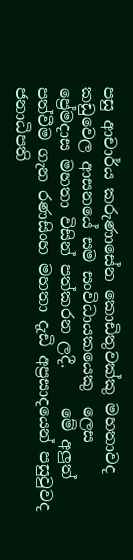පසු ආචාර්ය කරුණාසේන කොඩිතුවක්කු මහතාවද කඩුවෙල ආසනයේ සම සංවිධායකයෙකු  ලෙස ප්‍රේමදාස මහතා විසින් පත්කරන ලදී.     මේ අලුත් පත්වීම ගැන රණසිංහ මහතා දැඩි අප්‍රසාදයෙන් පසුවුවද ජනාධිපති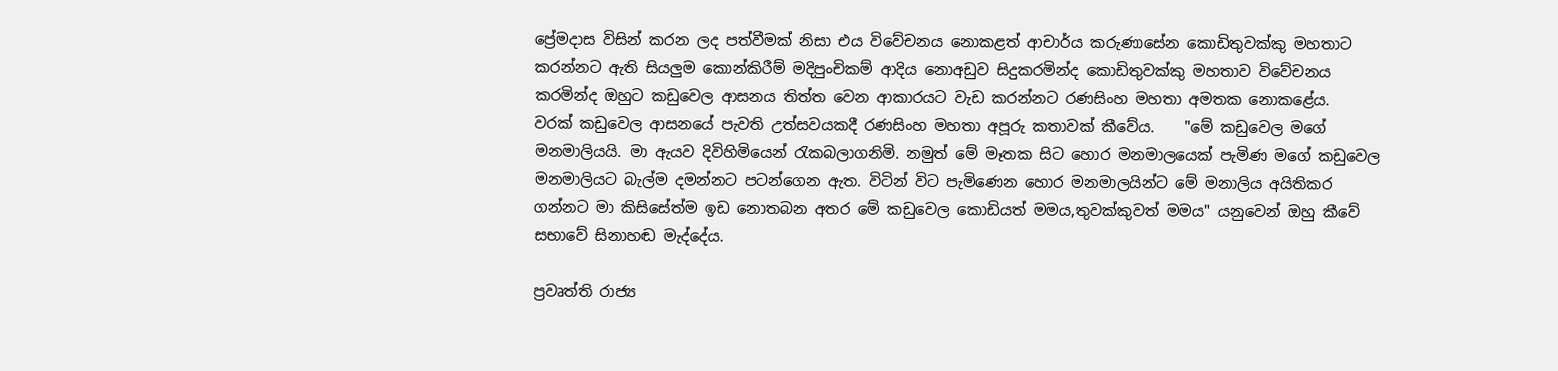ප්‍රේමදාස විසින් කරන ලද පත්වීමක් නිසා එය විවේචනය නොකළත් ආචාර්ය කරුණාසේන කොඩිතුවක්කු මහතාට කරන්නට ඇති සියලුම කොන්කිරීම් මදිපුංචිකම් ආදිය නොඅඩුව සිදුකරමින්ද කොඩිතුවක්කු මහතාව විවේචනය කරමින්ද ඔහුට කඩුවෙල ආසනය තිත්ත වෙන ආකාරයට වැඩ කරන්නට රණසිංහ මහතා අමතක නොකළේය.    වරක් කඩුවෙල ආසනයේ පැවති උත්සවයකදී රණසිංහ මහතා අපූරු කතාවක් කීවේය.    "මේ කඩුවෙල මගේ මනමාලියයි. මා ඇයව දිවිහිමියෙන් රැකබලාගනිමි. නමුත් මේ මෑතක සිට හොර මනමාලයෙක් පැමිණ මගේ කඩුවෙල මනමාලියට බැල්ම දමන්නට පටන්ගෙන ඇත. විටින් විට පැමිණෙන හොර මනමාලයින්ට මේ මනාලිය අයිතිකර ගන්නට මා කිසිසේත්ම ඉඩ නොතබන අතර මේ කඩුවෙල කොඩියත් මමය,තුවක්කුවත් මමය" යනුවෙන් ඔහු කීවේ සභාවේ සිනාහඬ මැද්දේය.

ප්‍රවෘත්ති රාජ්‍ය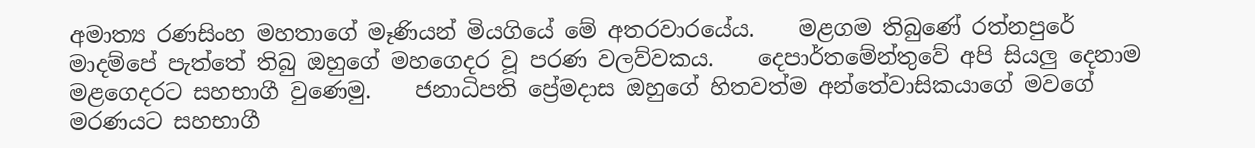අමාත්‍ය රණසිංහ මහතාගේ මෑණියන් මියගියේ මේ අතරවාරයේය.    මළගම තිබුණේ රත්නපුරේ මාදම්පේ පැත්තේ තිබු ඔහුගේ මහගෙදර වූ පරණ වලව්වකය.    දෙපාර්තමේන්තුවේ අපි සියලු දෙනාම මළගෙදරට සහභාගී වුණෙමු.    ජනාධිපති ප්‍රේමදාස ඔහුගේ හිතවත්ම අන්තේවාසිකයාගේ මවගේ මරණයට සහභාගී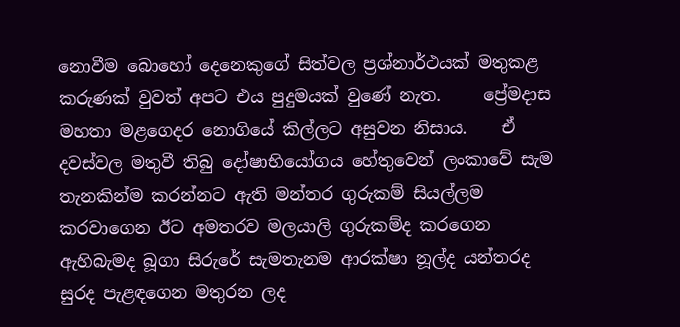නොවීම බොහෝ දෙනෙකුගේ සිත්වල ප්‍රශ්නාර්ථයක් මතුකළ කරුණක් වුවත් අපට එය පුදුමයක් වුණේ නැත.     ප්‍රේමදාස මහතා මළගෙදර නොගියේ කිල්ලට අසුවන නිසාය.    ඒ දවස්වල මතුවී තිබු දෝෂාභියෝගය හේතුවෙන් ලංකාවේ සැම තැනකින්ම කරන්නට ඇති මන්තර ගුරුකම් සියල්ලම කරවාගෙන ඊට අමතරව මලයාලි ගුරුකම්ද කරගෙන ඇහිබැමද බූගා සිරුරේ සැමතැනම ආරක්ෂා නූල්ද යන්තරද සුරද පැළඳගෙන මතුරන ලද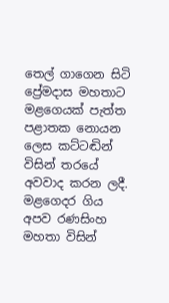තෙල් ගාගෙන සිටි ප්‍රේමදාස මහතාට මළගෙයක් පැත්ත පළාතක නොයන ලෙස කට්ටඬින් විසින් තරයේ අවවාද කරන ලදී.      මළගෙදර ගිය අපව රණසිංහ මහතා විසින්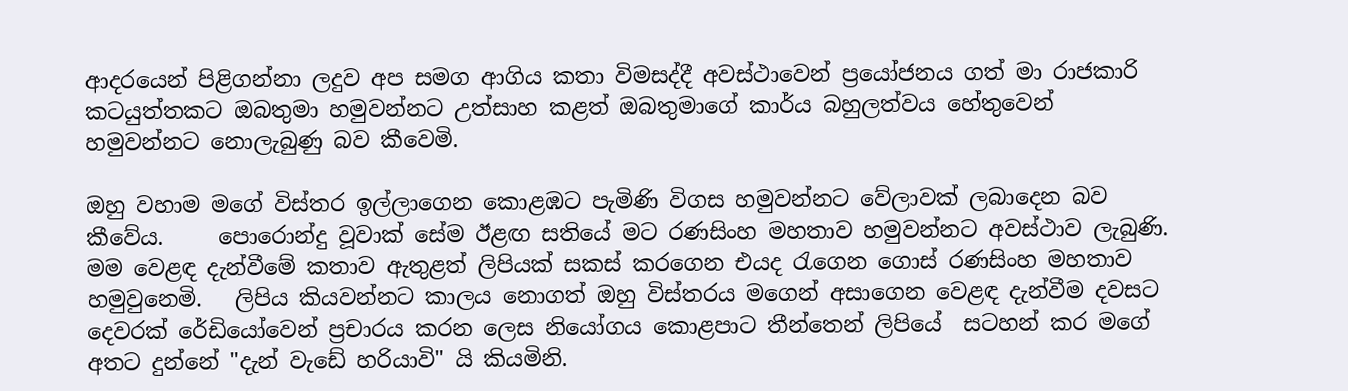ආදරයෙන් පිළිගන්නා ලදුව අප සමග ආගිය කතා විමසද්දී අවස්ථාවෙන් ප්‍රයෝජනය ගත් මා රාජකාරි කටයුත්තකට ඔබතුමා හමුවන්නට උත්සාහ කළත් ඔබතුමාගේ කාර්ය බහුලත්වය හේතුවෙන් හමුවන්නට නොලැබුණු බව කීවෙමි.

ඔහු වහාම මගේ විස්තර ඉල්ලාගෙන කොළඹට පැමිණි විගස හමුවන්නට වේලාවක් ලබාදෙන බව කීවේය.     පොරොන්දු වූවාක් සේම ඊළඟ සතියේ මට රණසිංහ මහතාව හමුවන්නට අවස්ථාව ලැබුණි.    මම වෙළඳ දැන්වීමේ කතාව ඇතුළත් ලිපියක් සකස් කරගෙන එයද රැගෙන ගොස් රණසිංහ මහතාව හමුවුනෙමි.   ලිපිය කියවන්නට කාලය නොගත් ඔහු විස්තරය මගෙන් අසාගෙන වෙළඳ දැන්වීම දවසට දෙවරක් රේඩියෝවෙන් ප්‍රචාරය කරන ලෙස නියෝගය කොළපාට තීන්තෙන් ලිපියේ  සටහන් කර මගේ අතට දුන්නේ "දැන් වැඩේ හරියාවි" යි කියමිනි.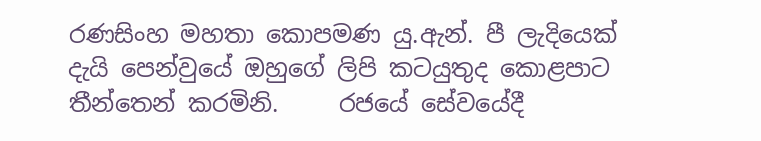රණසිංහ මහතා කොපමණ යු.ඇන්. පී ලැදියෙක් දැයි පෙන්වුයේ ඔහුගේ ලිපි කටයුතුද කොළපාට තීන්තෙන් කරමිනි.     රජයේ සේවයේදී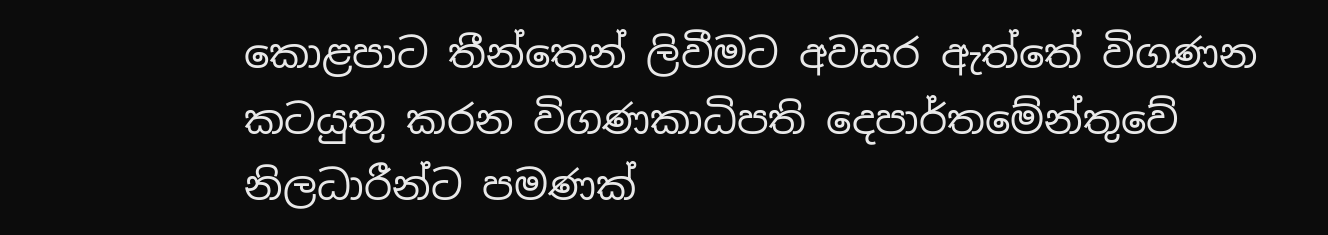කොළපාට තීන්තෙන් ලිවීමට අවසර ඇත්තේ විගණන කටයුතු කරන විගණකාධිපති දෙපාර්තමේන්තුවේ නිලධාරීන්ට පමණක්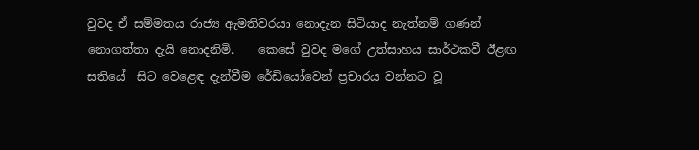වුවද ඒ සම්මතය රාජ්‍ය ඇමතිවරයා නොදැන සිටියාද නැත්නම් ගණන් නොගත්තා දැයි නොදනිමි.    කෙසේ වුවද මගේ උත්සාහය සාර්ථකවී ඊළඟ සතියේ  සිට වෙළෙඳ දැන්වීම රේඩියෝවෙන් ප්‍රචාරය වන්නට වූ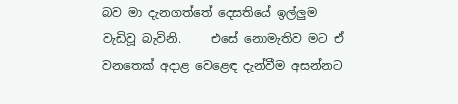බව මා දැනගත්තේ දෙසතියේ ඉල්ලුම වැඩිවූ බැවිනි.     එසේ නොමැතිව මට ඒ වනතෙක් අදාළ වෙළෙඳ දැන්වීම අසන්නට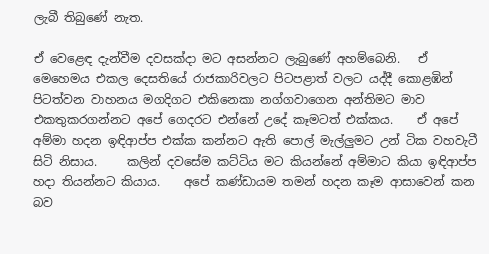ලැබී තිබුණේ නැත.

ඒ වෙළෙඳ දැන්වීම දවසක්දා මට අසන්නට ලැබුණේ අහම්බෙනි.   ඒ මෙහෙමය එකල දෙසතියේ රාජකාරිවලට පිටපළාත් වලට යද්දී කොළඹින් පිටත්වන වාහනය මගදිගට එකිනෙකා නග්ගවාගෙන අන්තිමට මාව එකතුකරගන්නට අපේ ගෙදරට එන්නේ උදේ කෑමටත් එක්කය.    ඒ අපේ අම්මා හදන ඉඳිආප්ප එක්ක කන්නට ඇති පොල් මැල්ලුමට උන් ටික වහවැටී සිටි නිසාය.     කලින් දවසේම කට්ටිය මට කියන්නේ අම්මාට කියා ඉඳිආප්ප හදා තියන්නට කියාය.    අපේ කණ්ඩායම තමන් හදන කෑම ආසාවෙන් කන බව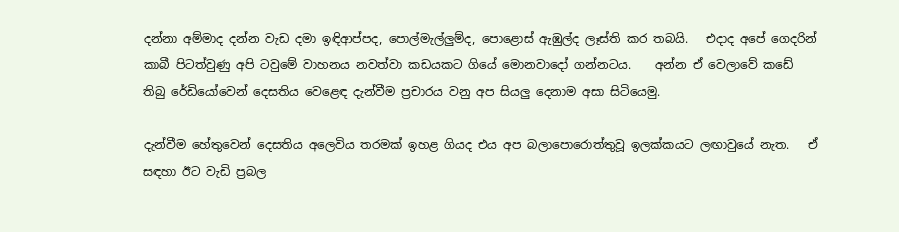දන්නා අම්මාද දන්න වැඩ දමා ඉඳිආප්පද, පොල්මැල්ලුම්ද, පොළොස් ඇඹුල්ද ලෑස්ති කර තබයි.   එදාද අපේ ගෙදරින් කාබී පිටත්වුණු අපි ටවුමේ වාහනය නවත්වා කඩයකට ගියේ මොනවාදෝ ගන්නටය.    අන්න ඒ වෙලාවේ කඩේ තිබු රේඩියෝවෙන් දෙසතිය වෙළෙඳ දැන්වීම ප්‍රචාරය වනු අප සියලු දෙනාම අසා සිටියෙමු.

දැන්වීම හේතුවෙන් දෙසතිය අලෙවිය තරමක් ඉහළ ගියද එය අප බලාපොරොත්තුවූ ඉලක්කයට ලඟාවුයේ නැත.   ඒ සඳහා ඊට වැඩි ප්‍රබල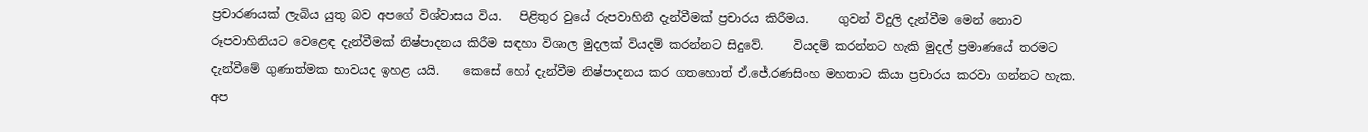ප්‍රචාරණයක් ලැබිය යුතු බව අපගේ විශ්වාසය විය.   පිළිතුර වුයේ රුපවාහිනී දැන්වීමක් ප්‍රචාරය කිරීමය.     ගුවන් විදුලි දැන්වීම මෙන් නොව රූපවාහිනියට වෙළෙඳ දැන්වීමක් නිෂ්පාදනය කිරීම සඳහා විශාල මුදලක් වියදම් කරන්නට සිදුවේ.     වියදම් කරන්නට හැකි මුදල් ප්‍රමාණයේ තරමට දැන්වීමේ ගුණාත්මක භාවයද ඉහළ යයි.    කෙසේ හෝ දැන්වීම නිෂ්පාදනය කර ගතහොත් ඒ.ජේ.රණසිංහ මහතාට කියා ප්‍රචාරය කරවා ගන්නට හැක.     අප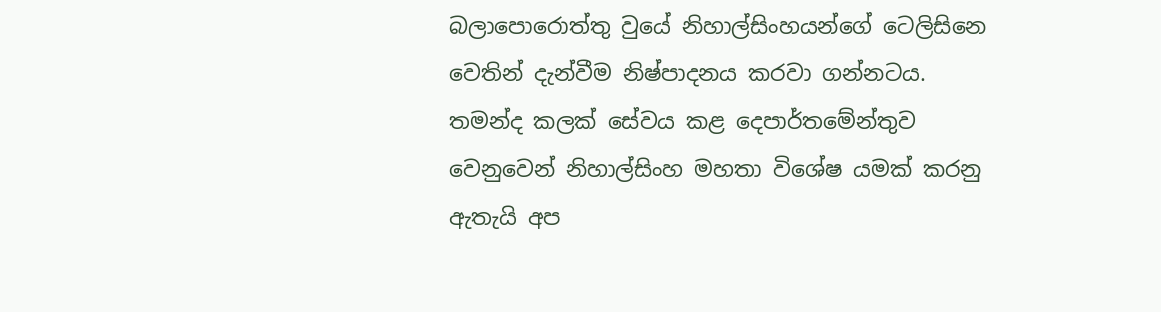බලාපොරොත්තු වුයේ නිහාල්සිංහයන්ගේ ටෙලිසිනෙ වෙතින් දැන්වීම නිෂ්පාදනය කරවා ගන්නටය.    තමන්ද කලක් සේවය කළ දෙපාර්තමේන්තුව වෙනුවෙන් නිහාල්සිංහ මහතා විශේෂ යමක් කරනු ඇතැයි අප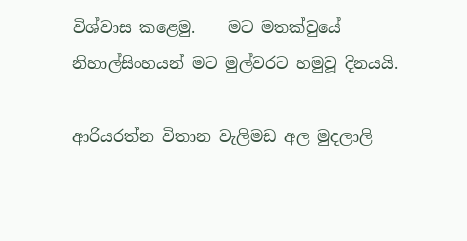විශ්වාස කළෙමු.    මට මතක්වුයේ නිහාල්සිංහයන් මට මුල්වරට හමුවූ දිනයයි.

ආරියරත්න විතාන වැලිමඩ අල මුදලාලි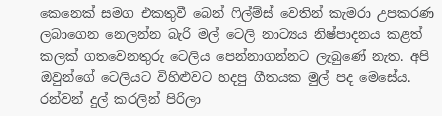කෙනෙක් සමග එකතුවී බෙන් ෆිල්ම්ස් වෙතින් කැමරා උපකරණ ලබාගෙන නෙලන්න බැරි මල් ටෙලි නාට්‍යය නිෂ්පාදනය කළත්  කලක් ගතවෙනතුරු ටෙලිය පෙන්නාගන්නට ලැබුණේ නැත. අපි ඔවුන්ගේ ටෙලියට විහිළුවට හදපු ගීතයක මුල් පද මෙසේය.
රන්වන් දුල් කරලින් පිරිලා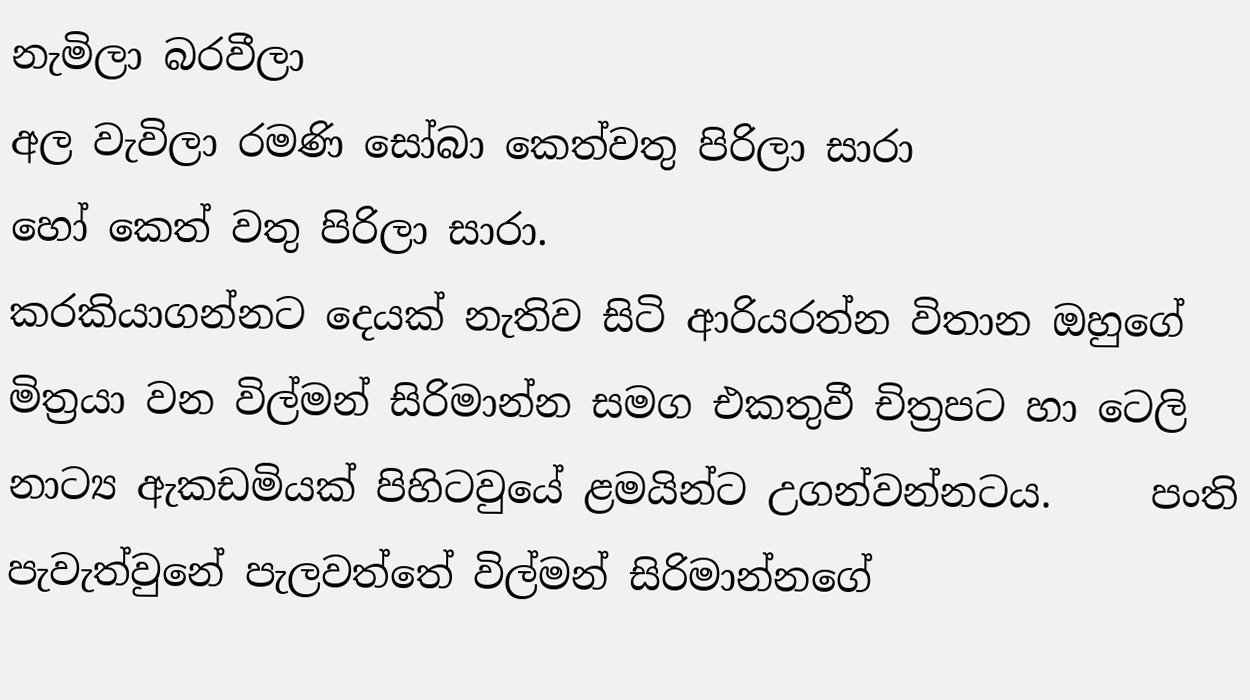නැමිලා බරවීලා
අල වැවිලා රමණි සෝබා කෙත්වතු පිරිලා සාරා
හෝ කෙත් වතු පිරිලා සාරා.
කරකියාගන්නට දෙයක් නැතිව සිටි ආරියරත්න විතාන ඔහුගේ මිත්‍රයා වන විල්මන් සිරිමාන්න සමග එකතුවී චිත්‍රපට හා ටෙලි නාට්‍ය ඇකඩමියක් පිහිටවුයේ ළමයින්ට උගන්වන්නටය.     පංති පැවැත්වුනේ පැලවත්තේ විල්මන් සිරිමාන්නගේ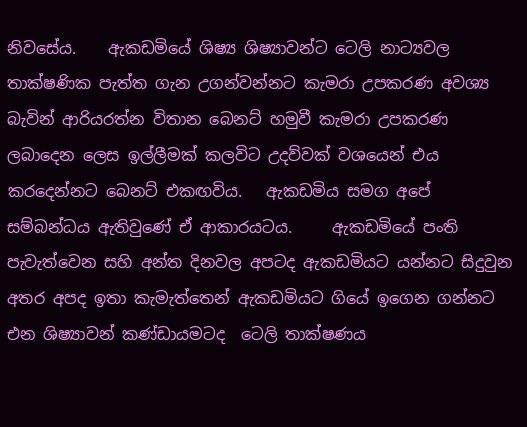නිවසේය.    ඇකඩමියේ ශිෂ්‍ය ශිෂ්‍යාවන්ට ටෙලි නාට්‍යවල තාක්ෂණික පැත්ත ගැන උගන්වන්නට කැමරා උපකරණ අවශ්‍ය බැවින් ආරියරත්න විතාන බෙනට් හමුවී කැමරා උපකරණ ලබාදෙන ලෙස ඉල්ලීමක් කලවිට උදව්වක් වශයෙන් එය කරදෙන්නට බෙනට් එකඟවිය.   ඇකඩමිය සමග අපේ සම්බන්ධය ඇතිවුණේ ඒ ආකාරයටය.     ඇකඩමියේ පංති පැවැත්වෙන සහි අන්ත දිනවල අපටද ඇකඩමියට යන්නට සිදුවුන අතර අපද ඉතා කැමැත්තෙන් ඇකඩමියට ගියේ ඉගෙන ගන්නට එන ශිෂ්‍යාවන් කණ්ඩායමටද  ටෙලි තාක්ෂණය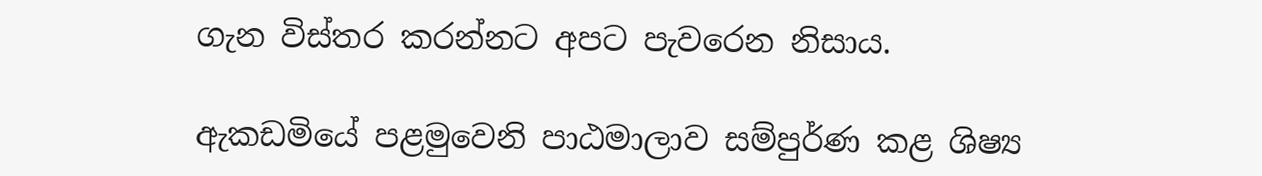ගැන විස්තර කරන්නට අපට පැවරෙන නිසාය.

ඇකඩමියේ පළමුවෙනි පාඨමාලාව සම්පුර්ණ කළ ශිෂ්‍ය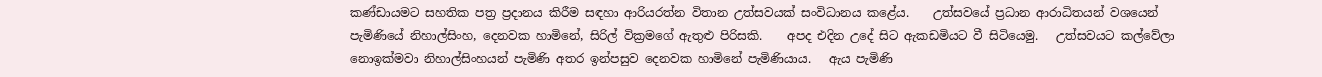කණ්ඩායමට සහතික පත්‍ර ප්‍රදානය කිරීම සඳහා ආරියරත්න විතාන උත්සවයක් සංවිධානය කළේය.    උත්සවයේ ප්‍රධාන ආරාධිතයන් වශයෙන් පැමිණියේ නිහාල්සිංහ, දෙනවක හාමිනේ, සිරිල් වික්‍රමගේ ඇතුළු පිරිසකි.    අපද එදින උදේ සිට ඇකඩමියට වී සිටියෙමු.   උත්සවයට කල්වේලා නොඉක්මවා නිහාල්සිංහයන් පැමිණි අතර ඉන්පසුව දෙනවක හාමිනේ පැමිණියාය.   ඇය පැමිණි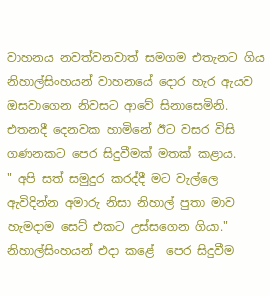වාහනය නවත්වනවාත් සමගම එතැනට ගිය නිහාල්සිංහයන් වාහනයේ දොර හැර ඇයව ඔසවාගෙන නිවසට ආවේ සිනාසෙමිනි.     එතනදී දෙනවක හාමිනේ ඊට වසර විසි ගණනකට පෙර සිදුවීමක් මතක් කළාය.     " අපි සත් සමුදුර කරද්දී මට වැල්ලෙ ඇවිදින්න අමාරු නිසා නිහාල් පුතා මාව හැමදාම සෙට් එකට උස්සගෙන ගියා." නිහාල්සිංහයන් එදා කළේ  පෙර සිදුවීම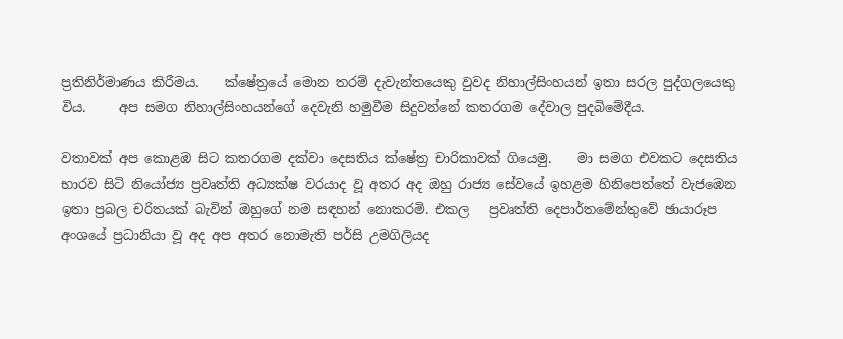ප්‍රතිනිර්මාණය කිරීමය.    ක්ෂේත්‍රයේ මොන තරම් දැවැන්තයෙකු වුවද නිහාල්සිංහයන් ඉතා සරල පුද්ගලයෙකු විය.     අප සමග නිහාල්සිංහයන්ගේ දෙවැනි හමුවීම සිදුවන්නේ කතරගම දේවාල පුදබිමේදීය.

වතාවක් අප කොළඹ සිට කතරගම දක්වා දෙසතිය ක්ෂේත්‍ර චාරිකාවක් ගියෙමු.    මා සමග එවකට දෙසතිය භාරව සිටි නියෝජ්‍ය ප්‍රවෘත්ති අධ්‍යක්ෂ වරයාද වූ අතර අද ඔහු රාජ්‍ය සේවයේ ඉහළම හිනිපෙත්තේ වැජඹෙන ඉතා ප්‍රබල චරිතයක් බැවින් ඔහුගේ නම සඳහන් නොකරමි. එකල   ප්‍රවෘත්ති දෙපාර්තමේන්තුවේ ඡායාරූප අංශයේ ප්‍රධානියා වූ අද අප අතර නොමැති පර්සි උමගිලියද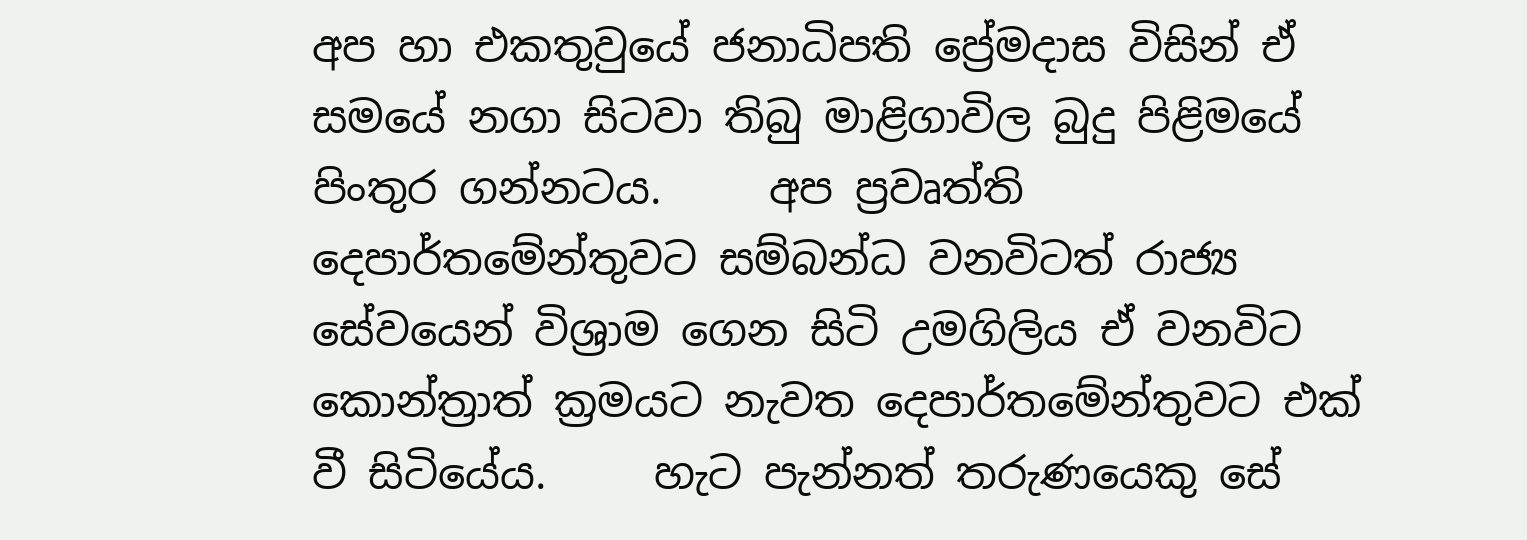අප හා එකතුවුයේ ජනාධිපති ප්‍රේමදාස විසින් ඒ සමයේ නගා සිටවා තිබු මාළිගාවිල බුදු පිළිමයේ පිංතුර ගන්නටය.     අප ප්‍රවෘත්ති දෙපාර්තමේන්තුවට සම්බන්ධ වනවිටත් රාජ්‍ය සේවයෙන් විශ්‍රාම ගෙන සිටි උමගිලිය ඒ වනවිට කොන්ත්‍රාත් ක්‍රමයට නැවත දෙපාර්තමේන්තුවට එක් වී සිටියේය.     හැට පැන්නත් තරුණයෙකු සේ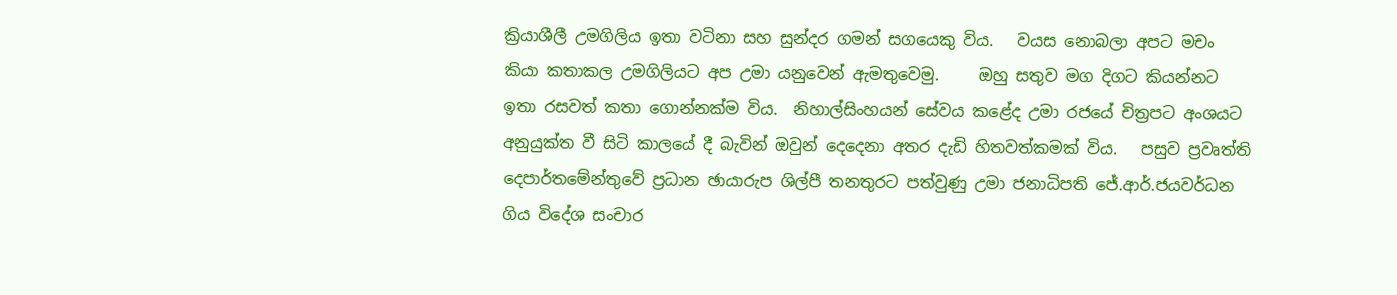ක්‍රියාශීලී උමගිලිය ඉතා වටිනා සහ සුන්දර ගමන් සගයෙකු විය.   වයස නොබලා අපට මචං කියා කතාකල උමගිලියට අප උමා යනුවෙන් ඇමතුවෙමු.     ඔහු සතුව මග දිගට කියන්නට ඉතා රසවත් කතා ගොන්නක්ම විය.  නිහාල්සිංහයන් සේවය කළේද උමා රජයේ චිත්‍රපට අංශයට අනුයුක්ත වී සිටි කාලයේ දී බැවින් ඔවුන් දෙදෙනා අතර දැඩි හිතවත්කමක් විය.   පසුව ප්‍රවෘත්ති දෙපාර්තමේන්තුවේ ප්‍රධාන ඡායාරුප ශිල්පී තනතුරට පත්වුණු උමා ජනාධිපති ජේ.ආර්.ජයවර්ධන ගිය විදේශ සංචාර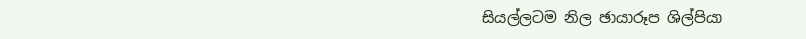සියල්ලටම නිල ඡායාරූප ශිල්පියා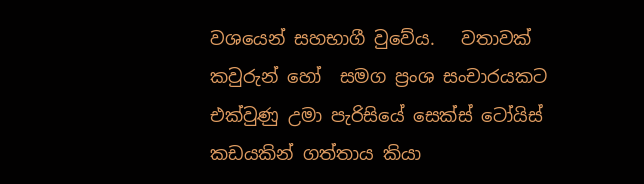වශයෙන් සහභාගී වුවේය.   වතාවක් කවුරුන් හෝ  සමග ප්‍රංශ සංචාරයකට එක්වුණු උමා පැරිසියේ සෙක්ස් ටෝයිස් කඩයකින් ගත්තාය කියා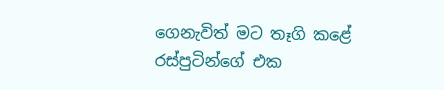ගෙනැවිත් මට තෑගි කළේ රස්පුටින්ගේ එක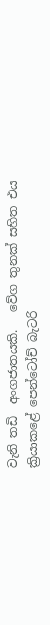වැනි තඩි  අංගජාතයකි.   වේග තුනක් සහිත එය ක්‍රියාකළේ පෙන්ටෝච් බැටරි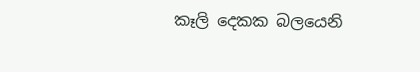කෑලි දෙකක බලයෙනි